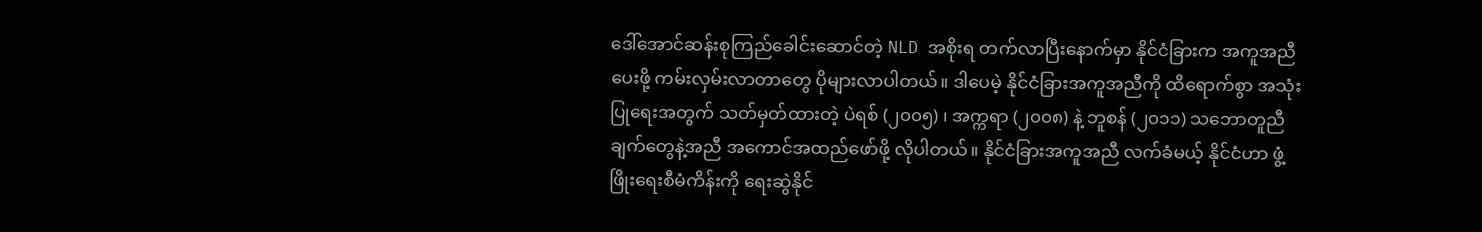ဒေါ်အောင်ဆန်းစုကြည်ခေါင်းဆောင်တဲ့ NLD အစိုးရ တက်လာပြီးနောက်မှာ နိုင်ငံခြားက အကူအညီပေးဖို့ ကမ်းလှမ်းလာတာတွေ ပိုများလာပါတယ်။ ဒါပေမဲ့ နိုင်ငံခြားအကူအညီကို ထိရောက်စွာ အသုံးပြုရေးအတွက် သတ်မှတ်ထားတဲ့ ပဲရစ် (၂၀၀၅) ၊ အက္ကရာ (၂၀၀၈) နဲ့ ဘူစန် (၂၀၁၁) သဘောတူညီချက်တွေနဲ့အညီ အကောင်အထည်ဖော်ဖို့ လိုပါတယ်။ နိုင်ငံခြားအကူအညီ လက်ခံမယ့် နိုင်ငံဟာ ဖွံ့ဖြိုးရေးစီမံကိန်းကို ရေးဆွဲနိုင်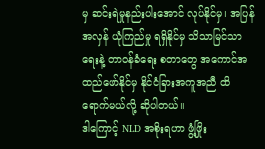မှ ဆင်းရဲမှုနည်းပါးအောင် လုပ်နိုင်မှ၊ အပြန်အလှန် ယုံကြည်မှု ရရှိနိုင်မှ သိသာမြင်သာရေးနဲ့ တာဝန်ခံရေး စတာတွေ အကောင်အထည်ဖော်နိုင်မှ နိုင်ငံခြားအကူအညီ ထိရောက်မယ်လို့ ဆိုပါတယ်။
ဒါကြောင့် NLD အစိုးရဟာ ဖွံ့ဖြိုး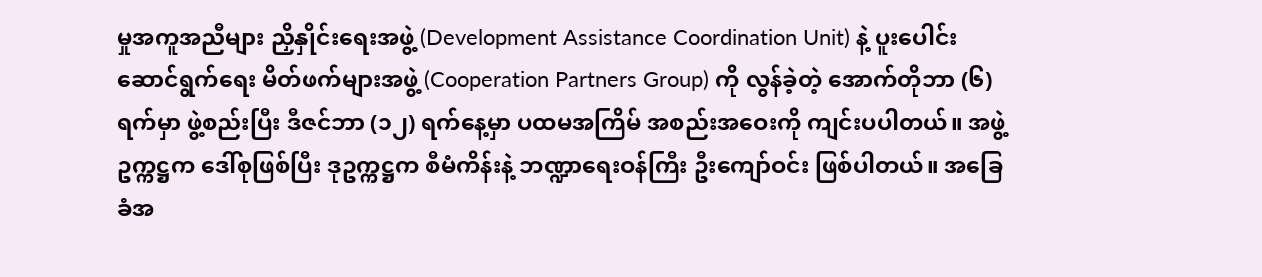မှုအကူအညီများ ညှိနှိုင်းရေးအဖွဲ့ (Development Assistance Coordination Unit) နဲ့ ပူးပေါင်းဆောင်ရွက်ရေး မိတ်ဖက်များအဖွဲ့ (Cooperation Partners Group) ကို လွန်ခဲ့တဲ့ အောက်တိုဘာ (၆) ရက်မှာ ဖွဲ့စည်းပြီး ဒီဇင်ဘာ (၁၂) ရက်နေ့မှာ ပထမအကြိမ် အစည်းအဝေးကို ကျင်းပပါတယ်။ အဖွဲ့ဥက္ကဋ္ဌက ဒေါ်စုဖြစ်ပြီး ဒုဥက္ကဋ္ဌက စီမံကိန်းနဲ့ ဘဏ္ဍာရေးဝန်ကြီး ဦးကျော်ဝင်း ဖြစ်ပါတယ်။ အခြေခံအ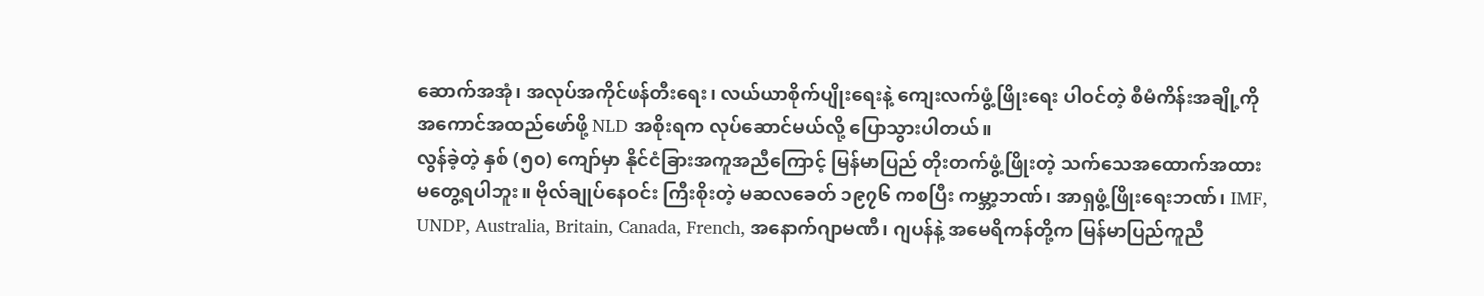ဆောက်အအုံ၊ အလုပ်အကိုင်ဖန်တီးရေး၊ လယ်ယာစိုက်ပျိုးရေးနဲ့ ကျေးလက်ဖွံ့ဖြိုးရေး ပါဝင်တဲ့ စီမံကိန်းအချို့ကို အကောင်အထည်ဖော်ဖို့ NLD အစိုးရက လုပ်ဆောင်မယ်လို့ ပြောသွားပါတယ်။
လွန်ခဲ့တဲ့ နှစ် (၅၀) ကျော်မှာ နိုင်ငံခြားအကူအညီကြောင့် မြန်မာပြည် တိုးတက်ဖွံ့ဖြိုးတဲ့ သက်သေအထောက်အထား မတွေ့ရပါဘူး။ ဗိုလ်ချုပ်နေဝင်း ကြီးစိုးတဲ့ မဆလခေတ် ၁၉၇၆ ကစပြီး ကမ္ဘာ့ဘဏ်၊ အာရှဖွံ့ဖြိုးရေးဘဏ်၊ IMF, UNDP, Australia, Britain, Canada, French, အနောက်ဂျာမဏီ၊ ဂျပန်နဲ့ အမေရိကန်တို့က မြန်မာပြည်ကူညီ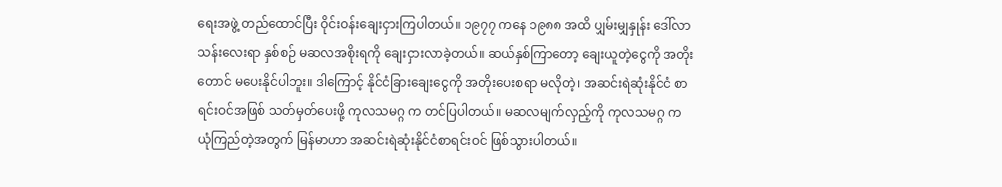ရေးအဖွဲ့ တည်ထောင်ပြီး ဝိုင်းဝန်းချေးငှားကြပါတယ်။ ၁၉၇၇ ကနေ ၁၉၈၈ အထိ ပျှမ်းမျှနှုန်း ဒေါ်လာသန်းလေးရာ နှစ်စဉ် မဆလအစိုးရကို ချေးငှားလာခဲ့တယ်။ ဆယ်နှစ်ကြာတော့ ချေးယူတဲ့ငွေကို အတိုးတောင် မပေးနိုင်ပါဘူး။ ဒါကြောင့် နိုင်ငံခြားချေးငွေကို အတိုးပေးစရာ မလိုတဲ့၊ အဆင်းရဲဆုံးနိုင်ငံ စာရင်းဝင်အဖြစ် သတ်မှတ်ပေးဖို့ ကုလသမဂ္ဂ က တင်ပြပါတယ်။ မဆလမျက်လှည့်ကို ကုလသမဂ္ဂ က ယုံကြည်တဲ့အတွက် မြန်မာဟာ အဆင်းရဲဆုံးနိုင်ငံစာရင်းဝင် ဖြစ်သွားပါတယ်။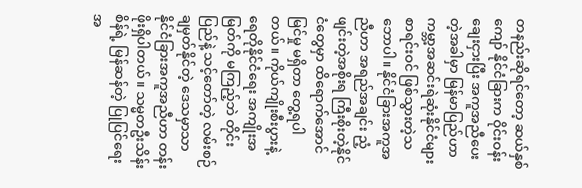တနည်းဆိုရင်တော့ ဆယ်နှစ်ကျော် နိုင်ငံခြားက ဝိုင်းဝန်းချေးငှားပြီး အကူအညီပေးတဲ့အခါမှာ မြန်မာပြည်ဟာ ကမ္ဘာ့အဆင်းရဲဆုံးနိုင်ငံများ စာရင်းဝင် ဖြစ်သွားတဲ့သဘောပါ။ နိုင်ငံခြားအကူအညီဟာ အရည်အချင်း ညံ့ဖျင်းတဲ့အစိုးရ ကြီးစိုးတဲ့နိုင်ငံတွေမှာ ထိရောက်အောင်မြင်မှု မရှိတာ တွေ့ရပါတယ်။ ကိုယ်ကျိုးစီးပွားနဲ့ ရေတိုနိုင်ငံရေး အကျိုးအမြတ်ကို မကြည့်ဘဲ တိုင်းပြည်နဲ့ သင့်တော်တဲ့ လမ်းစဉ်ချမှတ်နိုင်တဲ့ ဒေသမှာသာ နိုင်ငံခြားအကူအညီဟာ တန်းဖိုးရှိပါတယ်။ သမ္မတဦးသိန်းစိန်ရဲ့ မြန်ဆန်တဲ့ ပြုပြင်ရေးအ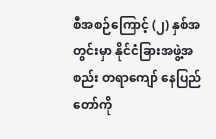စီအစဉ်ကြောင့် (၂) နှစ်အတွင်းမှာ နိုင်ငံခြားအဖွဲ့အစည်း တရာကျော် နေပြည်တော်ကို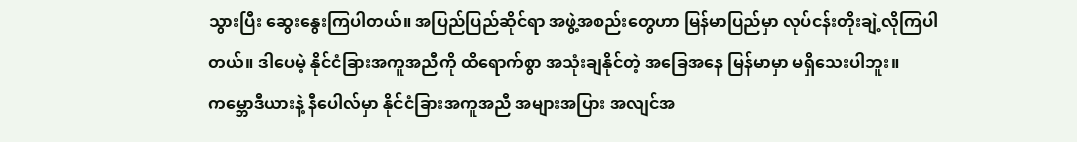သွားပြီး ဆွေးနွေးကြပါတယ်။ အပြည်ပြည်ဆိုင်ရာ အဖွဲ့အစည်းတွေဟာ မြန်မာပြည်မှာ လုပ်ငန်းတိုးချဲ့လိုကြပါတယ်။ ဒါပေမဲ့ နိုင်ငံခြားအကူအညီကို ထိရောက်စွာ အသုံးချနိုင်တဲ့ အခြေအနေ မြန်မာမှာ မရှိသေးပါဘူး။
ကမ္ဘောဒီယားနဲ့ နီပေါလ်မှာ နိုင်ငံခြားအကူအညီ အများအပြား အလျင်အ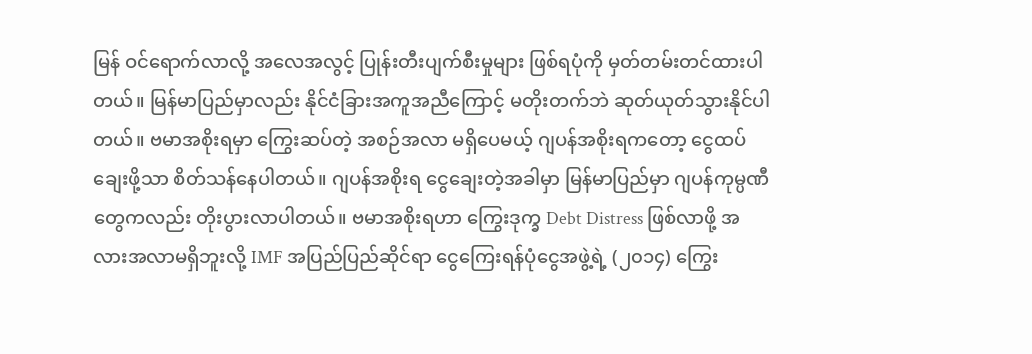မြန် ဝင်ရောက်လာလို့ အလေအလွင့် ပြုန်းတီးပျက်စီးမှုများ ဖြစ်ရပုံကို မှတ်တမ်းတင်ထားပါတယ်။ မြန်မာပြည်မှာလည်း နိုင်ငံခြားအကူအညီကြောင့် မတိုးတက်ဘဲ ဆုတ်ယုတ်သွားနိုင်ပါတယ်။ ဗမာအစိုးရမှာ ကြွေးဆပ်တဲ့ အစဉ်အလာ မရှိပေမယ့် ဂျပန်အစိုးရကတော့ ငွေထပ်ချေးဖို့သာ စိတ်သန်နေပါတယ်။ ဂျပန်အစိုးရ ငွေချေးတဲ့အခါမှာ မြန်မာပြည်မှာ ဂျပန်ကုမ္ပဏီတွေကလည်း တိုးပွားလာပါတယ်။ ဗမာအစိုးရဟာ ကြွေးဒုက္ခ Debt Distress ဖြစ်လာဖို့ အလားအလာမရှိဘူးလို့ IMF အပြည်ပြည်ဆိုင်ရာ ငွေကြေးရန်ပုံငွေအဖွဲ့ရဲ့ (၂၀၁၄) ကြွေး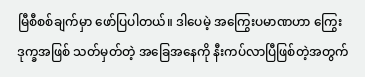မြီစီစစ်ချက်မှာ ဖော်ပြပါတယ်။ ဒါပေမဲ့ အကြွေးပမာဏဟာ ကြွေးဒုက္ခအဖြစ် သတ်မှတ်တဲ့ အခြေအနေကို နီးကပ်လာပြီဖြစ်တဲ့အတွက်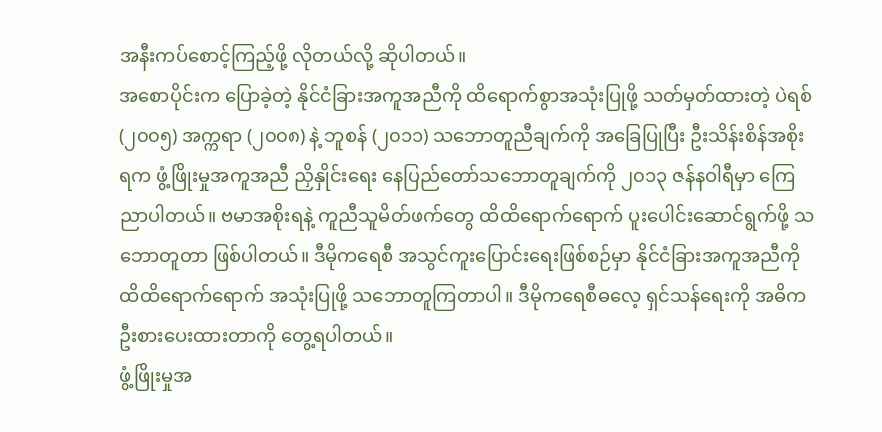အနီးကပ်စောင့်ကြည့်ဖို့ လိုတယ်လို့ ဆိုပါတယ်။
အစောပိုင်းက ပြောခဲ့တဲ့ နိုင်ငံခြားအကူအညီကို ထိရောက်စွာအသုံးပြုဖို့ သတ်မှတ်ထားတဲ့ ပဲရစ် (၂၀၀၅) အက္ကရာ (၂၀၀၈) နဲ့ ဘူစန် (၂၀၁၁) သဘောတူညီချက်ကို အခြေပြုပြီး ဦးသိန်းစိန်အစိုးရက ဖွံ့ဖြိုးမှုအကူအညီ ညှိနှိုင်းရေး နေပြည်တော်သဘောတူချက်ကို ၂၀၁၃ ဇန်နဝါရီမှာ ကြေညာပါတယ်။ ဗမာအစိုးရနဲ့ ကူညီသူမိတ်ဖက်တွေ ထိထိရောက်ရောက် ပူးပေါင်းဆောင်ရွက်ဖို့ သဘောတူတာ ဖြစ်ပါတယ်။ ဒီမိုကရေစီ အသွင်ကူးပြောင်းရေးဖြစ်စဉ်မှာ နိုင်ငံခြားအကူအညီကို ထိထိရောက်ရောက် အသုံးပြုဖို့ သဘောတူကြတာပါ။ ဒီမိုကရေစီဓလေ့ ရှင်သန်ရေးကို အဓိက ဦးစားပေးထားတာကို တွေ့ရပါတယ်။
ဖွံ့ဖြိုးမှုအ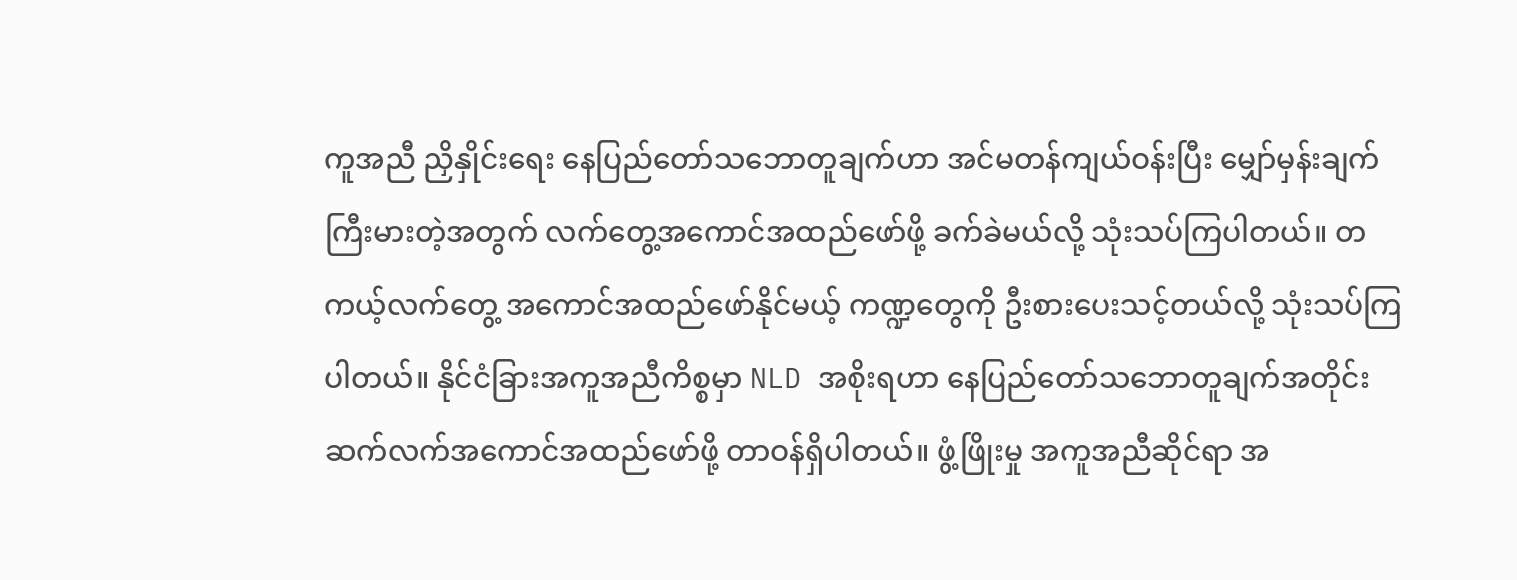ကူအညီ ညှိနှိုင်းရေး နေပြည်တော်သဘောတူချက်ဟာ အင်မတန်ကျယ်ဝန်းပြီး မျှော်မှန်းချက် ကြီးမားတဲ့အတွက် လက်တွေ့အကောင်အထည်ဖော်ဖို့ ခက်ခဲမယ်လို့ သုံးသပ်ကြပါတယ်။ တကယ့်လက်တွေ့ အကောင်အထည်ဖော်နိုင်မယ့် ကဏ္ဍတွေကို ဦးစားပေးသင့်တယ်လို့ သုံးသပ်ကြပါတယ်။ နိုင်ငံခြားအကူအညီကိစ္စမှာ NLD အစိုးရဟာ နေပြည်တော်သဘောတူချက်အတိုင်း ဆက်လက်အကောင်အထည်ဖော်ဖို့ တာဝန်ရှိပါတယ်။ ဖွံ့ဖြိုးမှု အကူအညီဆိုင်ရာ အ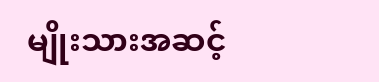မျိုးသားအဆင့်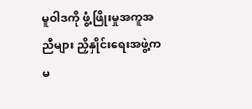မူဝါဒကို ဖွံ့ဖြိုးမှုအကူအညီများ ညှိနှိုင်းရေးအဖွဲ့က မ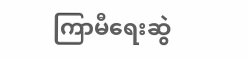ကြာမီရေးဆွဲ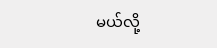မယ်လို့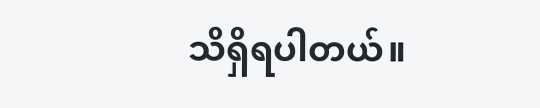သိရှိရပါတယ်။